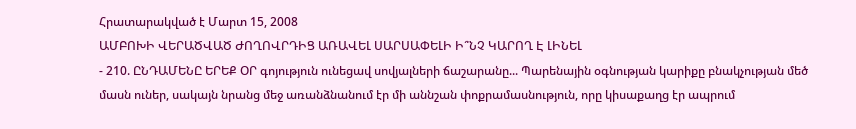Հրատարակված է Մարտ 15, 2008
ԱՄԲՈԽԻ ՎԵՐԱԾՎԱԾ ԺՈՂՈՎՐԴԻՑ ԱՌԱՎԵԼ ՍԱՐՍԱՓԵԼԻ Ի՞ՆՉ ԿԱՐՈՂ Է ԼԻՆԵԼ
- 210. ԸՆԴԱՄԵՆԸ ԵՐԵՔ ՕՐ գոյություն ունեցավ սովյալների ճաշարանը... Պարենային օգնության կարիքը բնակչության մեծ մասն ուներ, սակայն նրանց մեջ առանձնանում էր մի աննշան փոքրամասնություն, որը կիսաքաղց էր ապրում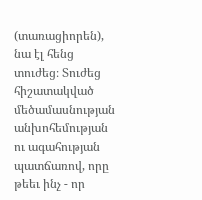(տառացիորեն), նա էլ հենց տուժեց։ Տուժեց հիշատակված մեծամասնության անխոհեմության ու ագահության պատճառով, որը թեեւ ինչ - որ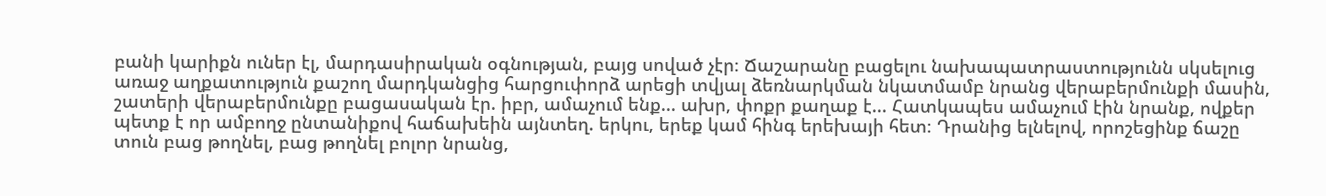բանի կարիքն ուներ էլ, մարդասիրական օգնության, բայց սոված չէր։ Ճաշարանը բացելու նախապատրաստությունն սկսելուց առաջ աղքատություն քաշող մարդկանցից հարցուփորձ արեցի տվյալ ձեռնարկման նկատմամբ նրանց վերաբերմունքի մասին, շատերի վերաբերմունքը բացասական էր. իբր, ամաչում ենք... ախր, փոքր քաղաք է... Հատկապես ամաչում էին նրանք, ովքեր պետք է որ ամբողջ ընտանիքով հաճախեին այնտեղ. երկու, երեք կամ հինգ երեխայի հետ։ Դրանից ելնելով, որոշեցինք ճաշը տուն բաց թողնել, բաց թողնել բոլոր նրանց,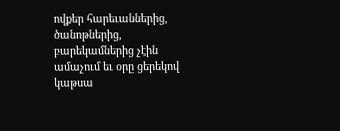ովքեր հարեւաններից, ծանոթներից, բարեկամներից չէին ամաչում եւ օրը ցերեկով կաթսա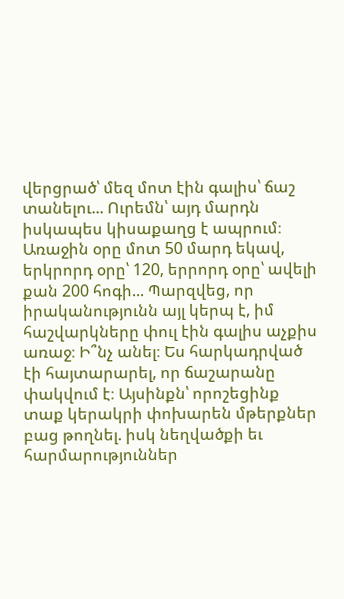վերցրած՝ մեզ մոտ էին գալիս՝ ճաշ տանելու... Ուրեմն՝ այդ մարդն իսկապես կիսաքաղց է ապրում։ Առաջին օրը մոտ 50 մարդ եկավ, երկրորդ օրը՝ 120, երրորդ օրը՝ ավելի քան 200 հոգի... Պարզվեց, որ իրականությունն այլ կերպ է, իմ հաշվարկները փուլ էին գալիս աչքիս առաջ։ Ի՞նչ անել։ Ես հարկադրված էի հայտարարել, որ ճաշարանը փակվում է։ Այսինքն՝ որոշեցինք տաք կերակրի փոխարեն մթերքներ բաց թողնել. իսկ նեղվածքի եւ հարմարություններ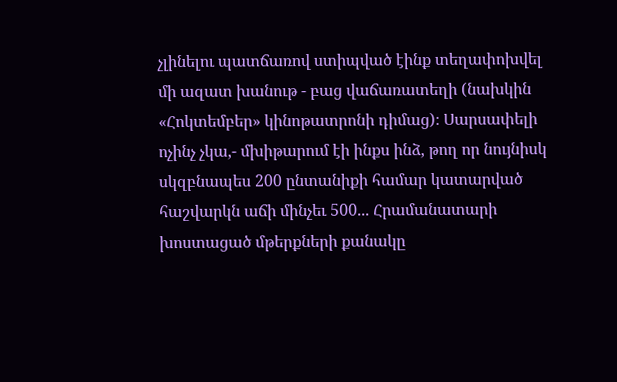չլինելու պատճառով ստիպված էինք տեղափոխվել մի ազատ խանութ - բաց վաճառատեղի (նախկին «Հոկտեմբեր» կինոթատրոնի դիմաց)։ Սարսափելի ոչինչ չկա,- մխիթարում էի ինքս ինձ, թող որ նույնիսկ սկզբնապես 200 ընտանիքի համար կատարված հաշվարկն աճի մինչեւ 500... Հրամանատարի խոստացած մթերքների քանակը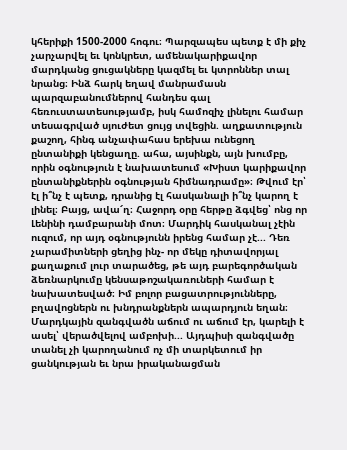կհերիքի 1500-2000 հոգու։ Պարզապես պետք է մի քիչ չարչարվել եւ կոնկրետ, ամենակարիքավոր մարդկանց ցուցակները կազմել եւ կտրոններ տալ նրանց։ Ինձ հարկ եղավ մանրամասն պարզաբանումներով հանդես գալ հեռուստատեսությամբ, իսկ համոզիչ լինելու համար տեսագրված սյուժետ ցույց տվեցին. աղքատություն քաշող, հինգ անչափահաս երեխա ունեցող ընտանիքի կենցաղը. ահա, այսինքն, այն խումբը, որին օգնություն է նախատեսում «Խիստ կարիքավոր ընտանիքներին օգնության հիմնադրամը»։ Թվում էր՝ էլ ի՞նչ է պետք, դրանից էլ հասկանալի ի՞նչ կարող է լինել։ Բայց, ավա՜ղ։ Հաջորդ օրը հերթը ձգվեց՝ ոնց որ Լենինի դամբարանի մոտ։ Մարդիկ հասկանալ չէին ուզում, որ այդ օգնությունն իրենց համար չէ... Դեռ չարամիտների ցեղից ինչ- որ մեկը դիտավորյալ քաղաքում լուր տարածեց, թե այդ բարեգործական ձեռնարկումը կենսաթոշակառուների համար է նախատեսված։ Իմ բոլոր բացատրությունները, բղավոցներն ու խնդրանքներն ապարդյուն եղան։ Մարդկային զանգվածն աճում ու աճում էր, կարելի է ասել՝ վերածվելով ամբոխի... Այդպիսի զանգվածը տանել չի կարողանում ոչ մի տարկետում իր ցանկության եւ նրա իրականացման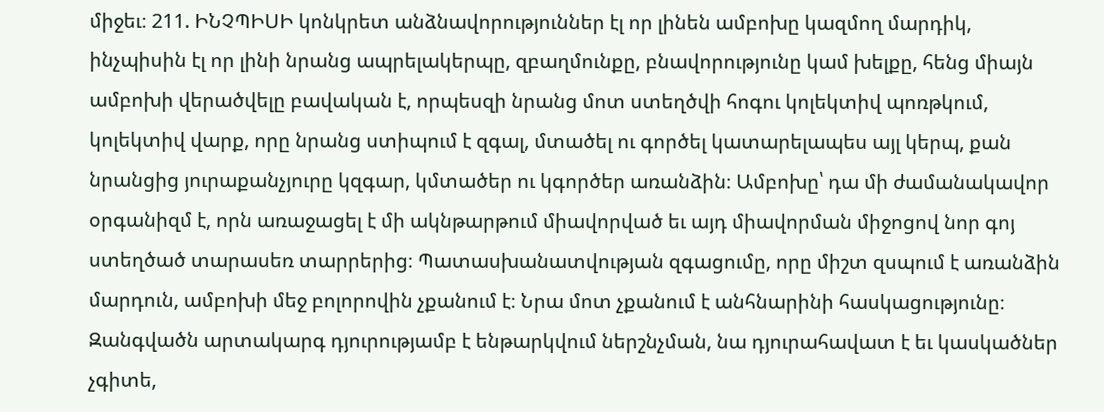միջեւ։ 211. ԻՆՉՊԻՍԻ կոնկրետ անձնավորություններ էլ որ լինեն ամբոխը կազմող մարդիկ, ինչպիսին էլ որ լինի նրանց ապրելակերպը, զբաղմունքը, բնավորությունը կամ խելքը, հենց միայն ամբոխի վերածվելը բավական է, որպեսզի նրանց մոտ ստեղծվի հոգու կոլեկտիվ պոռթկում, կոլեկտիվ վարք, որը նրանց ստիպում է զգալ, մտածել ու գործել կատարելապես այլ կերպ, քան նրանցից յուրաքանչյուրը կզգար, կմտածեր ու կգործեր առանձին։ Ամբոխը՝ դա մի ժամանակավոր օրգանիզմ է, որն առաջացել է մի ակնթարթում միավորված եւ այդ միավորման միջոցով նոր գոյ ստեղծած տարասեռ տարրերից։ Պատասխանատվության զգացումը, որը միշտ զսպում է առանձին մարդուն, ամբոխի մեջ բոլորովին չքանում է։ Նրա մոտ չքանում է անհնարինի հասկացությունը։ Զանգվածն արտակարգ դյուրությամբ է ենթարկվում ներշնչման, նա դյուրահավատ է եւ կասկածներ չգիտե,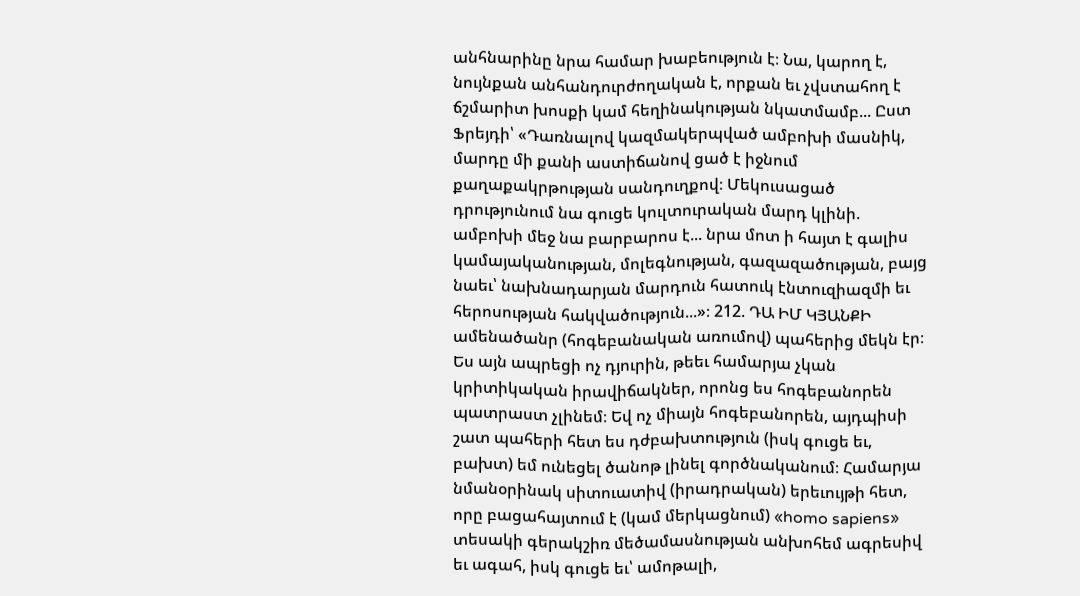անհնարինը նրա համար խաբեություն է։ Նա, կարող է, նույնքան անհանդուրժողական է, որքան եւ չվստահող է ճշմարիտ խոսքի կամ հեղինակության նկատմամբ... Ըստ Ֆրեյդի՝ «Դառնալով կազմակերպված ամբոխի մասնիկ, մարդը մի քանի աստիճանով ցած է իջնում քաղաքակրթության սանդուղքով։ Մեկուսացած դրությունում նա գուցե կուլտուրական մարդ կլինի. ամբոխի մեջ նա բարբարոս է... նրա մոտ ի հայտ է գալիս կամայականության, մոլեգնության, գազազածության, բայց նաեւ՝ նախնադարյան մարդուն հատուկ էնտուզիազմի եւ հերոսության հակվածություն...»։ 212. ԴԱ ԻՄ ԿՅԱՆՔԻ ամենածանր (հոգեբանական առումով) պահերից մեկն էր։ Ես այն ապրեցի ոչ դյուրին, թեեւ համարյա չկան կրիտիկական իրավիճակներ, որոնց ես հոգեբանորեն պատրաստ չլինեմ։ Եվ ոչ միայն հոգեբանորեն, այդպիսի շատ պահերի հետ ես դժբախտություն (իսկ գուցե եւ, բախտ) եմ ունեցել ծանոթ լինել գործնականում։ Համարյա նմանօրինակ սիտուատիվ (իրադրական) երեւույթի հետ, որը բացահայտում է (կամ մերկացնում) «homo sapiens» տեսակի գերակշիռ մեծամասնության անխոհեմ ագրեսիվ եւ ագահ, իսկ գուցե եւ՝ ամոթալի,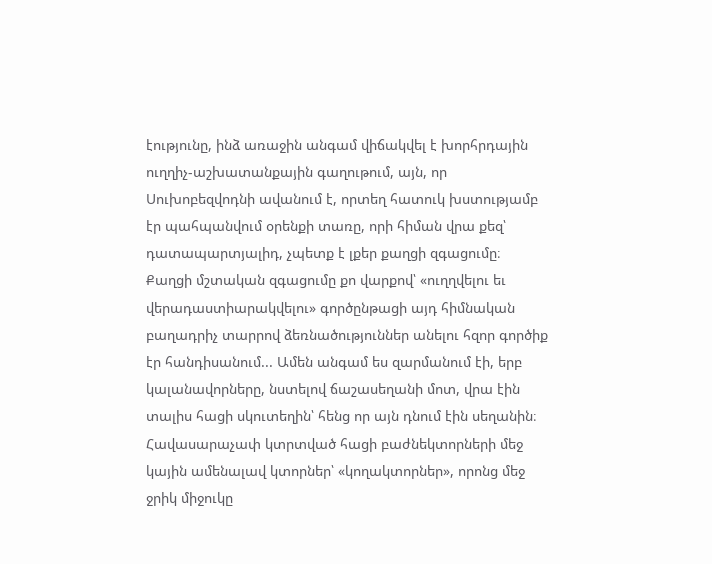էությունը, ինձ առաջին անգամ վիճակվել է խորհրդային ուղղիչ-աշխատանքային գաղութում, այն, որ Սուխոբեզվոդնի ավանում է, որտեղ հատուկ խստությամբ էր պահպանվում օրենքի տառը, որի հիման վրա քեզ՝ դատապարտյալիդ, չպետք է լքեր քաղցի զգացումը։ Քաղցի մշտական զգացումը քո վարքով՝ «ուղղվելու եւ վերադաստիարակվելու» գործընթացի այդ հիմնական բաղադրիչ տարրով ձեռնածություններ անելու հզոր գործիք էր հանդիսանում... Ամեն անգամ ես զարմանում էի, երբ կալանավորները, նստելով ճաշասեղանի մոտ, վրա էին տալիս հացի սկուտեղին՝ հենց որ այն դնում էին սեղանին։ Հավասարաչափ կտրտված հացի բաժնեկտորների մեջ կային ամենալավ կտորներ՝ «կողակտորներ», որոնց մեջ ջրիկ միջուկը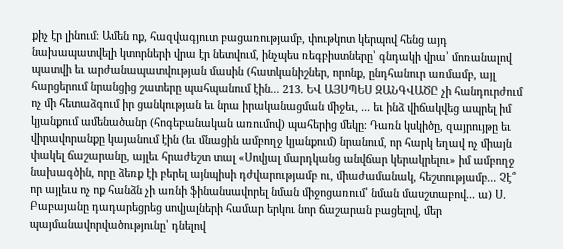քիչ էր լինում։ Ամեն ոք, հազվագյուտ բացառությամբ, փութկոտ կերպով հենց այդ նախապատվելի կտորների վրա էր նետվում, ինչպես ռեգբիստները՝ գնդակի վրա՝ մոռանալով պատվի եւ արժանապատվության մասին (հատկանիշներ, որոնք, ընդհանուր առմամբ, այլ հարցերում նրանցից շատերը պահպանում էին... 213. ԵՎ ԱՅՍՊԵՍ ԶԱՆԳՎԱԾԸ չի հանդուրժում ոչ մի հետաձգում իր ցանկության եւ նրա իրականացման միջեւ, ... եւ ինձ վիճակվեց ապրել իմ կյանքում ամենածանր (հոգեբանական առումով) պահերից մեկը։ Դառն կսկիծը, զայրույթը եւ վիրավորանքը կայանում էին (եւ մնացին ամբողջ կյանքում) նրանում, որ հարկ եղավ ոչ միայն փակել ճաշարանը, այլեւ հրաժեշտ տալ «Սովյալ մարդկանց անվճար կերակրելու» իմ ամբողջ նախագծին, որը ձեռք էի բերել այնպիսի դժվարությամբ ու, միաժամանակ, հեշտությամբ... Չէ՞ որ այլեւս ոչ ոք հանձն չի առնի ֆինանսավորել նման միջոցառում՝ նման մասշտաբով... ա) Ս. Բաբայանը դադարեցրեց սովյալների համար երկու նոր ճաշարան բացելով, մեր պայմանավորվածությունը՝ դնելով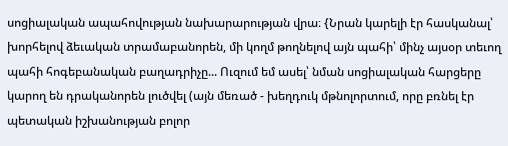սոցիալական ապահովության նախարարության վրա։ {Նրան կարելի էր հասկանալ՝ խորհելով ձեւական տրամաբանորեն, մի կողմ թողնելով այն պահի՝ մինչ այսօր տեւող պահի հոգեբանական բաղադրիչը... Ուզում եմ ասել՝ նման սոցիալական հարցերը կարող են դրականորեն լուծվել (այն մեռած - խեղդուկ մթնոլորտում, որը բռնել էր պետական իշխանության բոլոր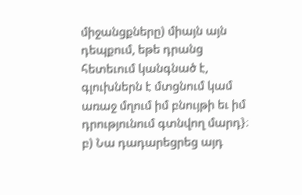միջանցքները) միայն այն դեպքում, եթե դրանց հետեւում կանգնած է, գլուխներն է մտցնում կամ առաջ մղում իմ բնույթի եւ իմ դրությունում գտնվող մարդ}։ բ) Նա դադարեցրեց այդ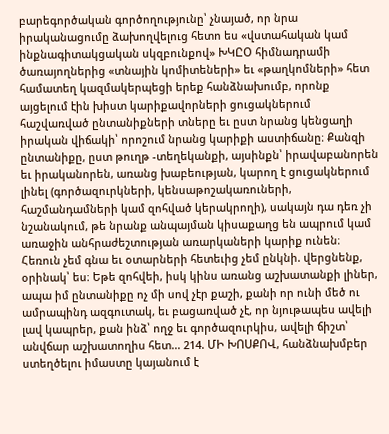բարեգործական գործողությունը՝ չնայած, որ նրա իրականացումը ձախողվելուց հետո ես «վստահական կամ ինքնագիտակցական սկզբունքով» ԽԿԸՕ հիմնադրամի ծառայողներից «տնային կոմիտեների» եւ «թաղկոմների» հետ համատեղ կազմակերպեցի երեք հանձնախումբ, որոնք այցելում էին խիստ կարիքավորների ցուցակներում հաշվառված ընտանիքների տները եւ ըստ նրանց կենցաղի իրական վիճակի՝ որոշում նրանց կարիքի աստիճանը։ Քանզի ընտանիքը, ըստ թուղթ -տեղեկանքի, այսինքն՝ իրավաբանորեն եւ իրականորեն, առանց խաբեության, կարող է ցուցակներում լինել (գործազուրկների, կենսաթոշակառուների, հաշմանդամների կամ զոհված կերակրողի), սակայն դա դեռ չի նշանակում, թե նրանք անպայման կիսաքաղց են ապրում կամ առաջին անհրաժեշտության առարկաների կարիք ունեն։ Հեռուն չեմ գնա եւ օտարների հետեւից չեմ ընկնի. վերցնենք, օրինակ՝ ես։ Եթե զոհվեի, իսկ կինս առանց աշխատանքի լիներ, ապա իմ ընտանիքը ոչ մի սով չէր քաշի, քանի որ ունի մեծ ու ամրապինդ ազգուտակ, եւ բացառված չէ, որ նյութապես ավելի լավ կապրեր, քան ինձ՝ ողջ եւ գործազուրկիս, ավելի ճիշտ՝ անվճար աշխատողիս հետ... 214. ՄԻ ԽՈՍՔՈՎ, հանձնախմբեր ստեղծելու իմաստը կայանում է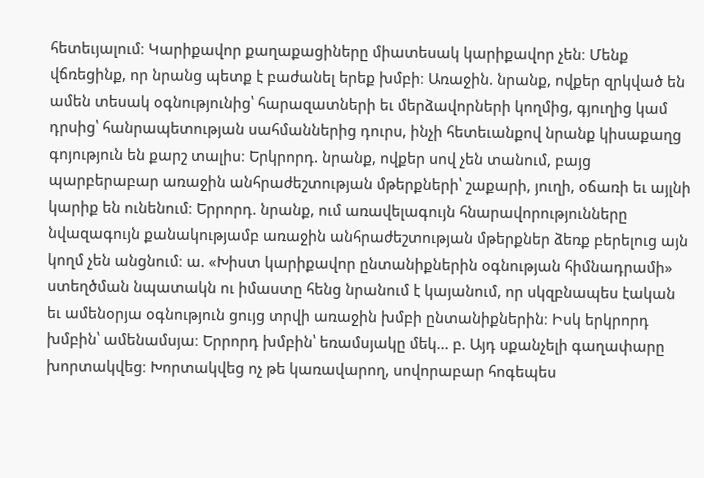հետեւյալում։ Կարիքավոր քաղաքացիները միատեսակ կարիքավոր չեն։ Մենք վճռեցինք, որ նրանց պետք է բաժանել երեք խմբի։ Առաջին. նրանք, ովքեր զրկված են ամեն տեսակ օգնությունից՝ հարազատների եւ մերձավորների կողմից, գյուղից կամ դրսից՝ հանրապետության սահմաններից դուրս, ինչի հետեւանքով նրանք կիսաքաղց գոյություն են քարշ տալիս։ Երկրորդ. նրանք, ովքեր սով չեն տանում, բայց պարբերաբար առաջին անհրաժեշտության մթերքների՝ շաքարի, յուղի, օճառի եւ այլնի կարիք են ունենում։ Երրորդ. նրանք, ում առավելագույն հնարավորությունները նվազագույն քանակությամբ առաջին անհրաժեշտության մթերքներ ձեռք բերելուց այն կողմ չեն անցնում։ ա. «Խիստ կարիքավոր ընտանիքներին օգնության հիմնադրամի» ստեղծման նպատակն ու իմաստը հենց նրանում է կայանում, որ սկզբնապես էական եւ ամենօրյա օգնություն ցույց տրվի առաջին խմբի ընտանիքներին։ Իսկ երկրորդ խմբին՝ ամենամսյա։ Երրորդ խմբին՝ եռամսյակը մեկ... բ. Այդ սքանչելի գաղափարը խորտակվեց։ Խորտակվեց ոչ թե կառավարող, սովորաբար հոգեպես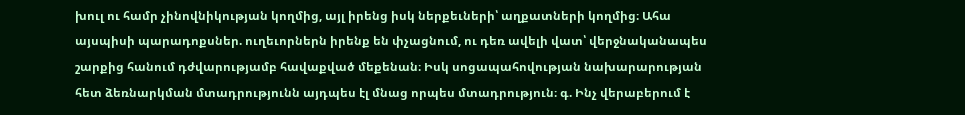խուլ ու համր չինովնիկության կողմից, այլ իրենց իսկ ներքեւների՝ աղքատների կողմից։ Ահա այսպիսի պարադոքսներ. ուղեւորներն իրենք են փչացնում, ու դեռ ավելի վատ՝ վերջնականապես շարքից հանում դժվարությամբ հավաքված մեքենան։ Իսկ սոցապահովության նախարարության հետ ձեռնարկման մտադրությունն այդպես էլ մնաց որպես մտադրություն։ գ. Ինչ վերաբերում է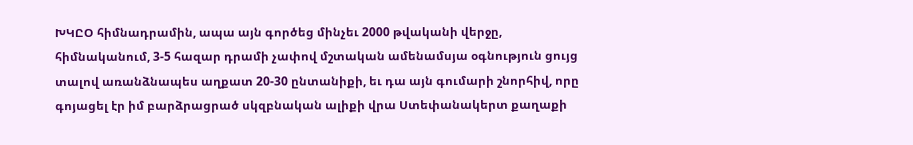ԽԿԸՕ հիմնադրամին, ապա այն գործեց մինչեւ 2000 թվականի վերջը, հիմնականում, 3-5 հազար դրամի չափով մշտական ամենամսյա օգնություն ցույց տալով առանձնապես աղքատ 20-30 ընտանիքի, եւ դա այն գումարի շնորհիվ, որը գոյացել էր իմ բարձրացրած սկզբնական ալիքի վրա Ստեփանակերտ քաղաքի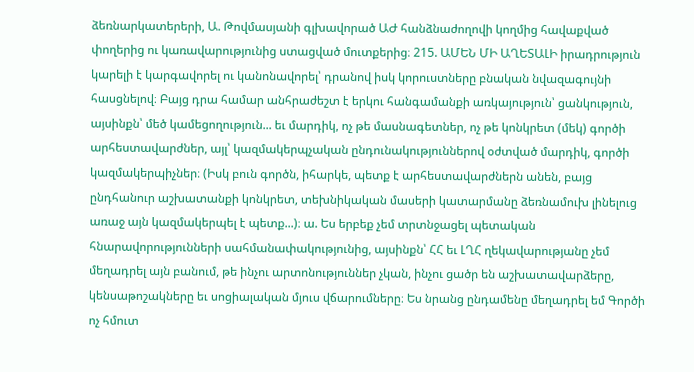ձեռնարկատերերի, Ա. Թովմասյանի գլխավորած ԱԺ հանձնաժողովի կողմից հավաքված փողերից ու կառավարությունից ստացված մուտքերից։ 215. ԱՄԵՆ ՄԻ ԱՂԵՏԱԼԻ իրադրություն կարելի է կարգավորել ու կանոնավորել՝ դրանով իսկ կորուստները բնական նվազագույնի հասցնելով։ Բայց դրա համար անհրաժեշտ է երկու հանգամանքի առկայություն՝ ցանկություն, այսինքն՝ մեծ կամեցողություն... եւ մարդիկ, ոչ թե մասնագետներ, ոչ թե կոնկրետ (մեկ) գործի արհեստավարժներ, այլ՝ կազմակերպչական ընդունակություններով օժտված մարդիկ, գործի կազմակերպիչներ։ (Իսկ բուն գործն, իհարկե, պետք է արհեստավարժներն անեն, բայց ընդհանուր աշխատանքի կոնկրետ, տեխնիկական մասերի կատարմանը ձեռնամուխ լինելուց առաջ այն կազմակերպել է պետք...)։ ա. Ես երբեք չեմ տրտնջացել պետական հնարավորությունների սահմանափակությունից, այսինքն՝ ՀՀ եւ ԼՂՀ ղեկավարությանը չեմ մեղադրել այն բանում, թե ինչու արտոնություններ չկան, ինչու ցածր են աշխատավարձերը, կենսաթոշակները եւ սոցիալական մյուս վճարումները։ Ես նրանց ընդամենը մեղադրել եմ Գործի ոչ հմուտ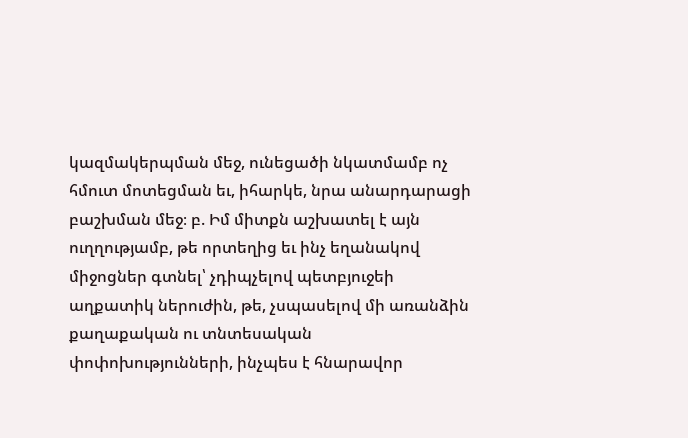կազմակերպման մեջ, ունեցածի նկատմամբ ոչ հմուտ մոտեցման եւ, իհարկե, նրա անարդարացի բաշխման մեջ։ բ. Իմ միտքն աշխատել է այն ուղղությամբ, թե որտեղից եւ ինչ եղանակով միջոցներ գտնել՝ չդիպչելով պետբյուջեի աղքատիկ ներուժին, թե, չսպասելով մի առանձին քաղաքական ու տնտեսական փոփոխությունների, ինչպես է հնարավոր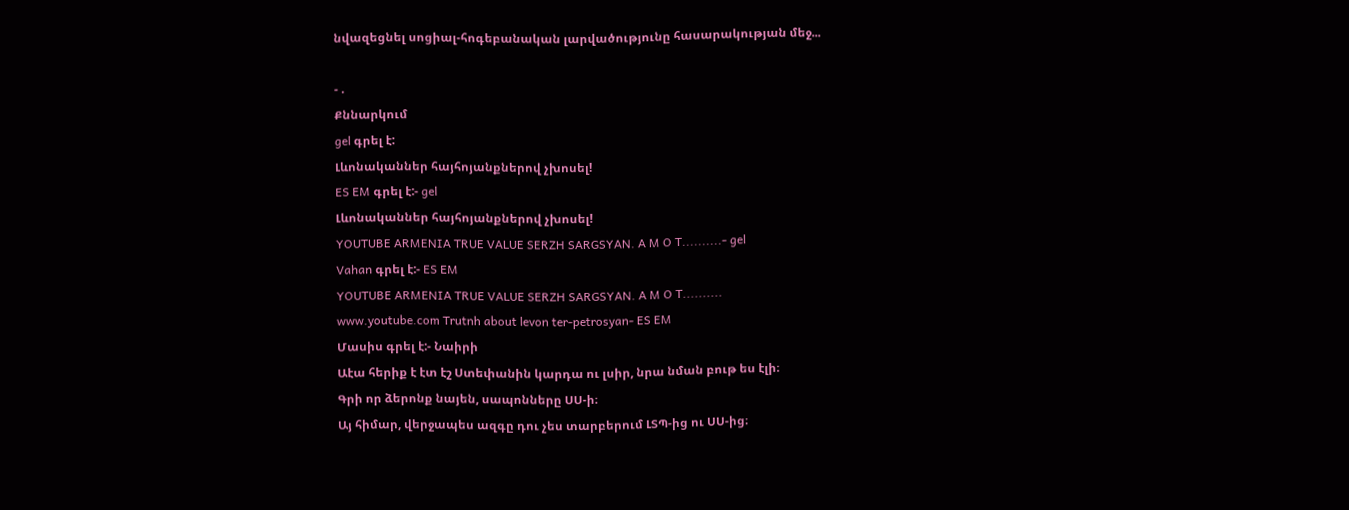նվազեցնել սոցիալ-հոգեբանական լարվածությունը հասարակության մեջ...

- .
Քննարկում
gel գրել է:
Լևոնականներ հայհոյանքներով չխոսել!
ES EM գրել է:- gel
Լևոնականներ հայհոյանքներով չխոսել!
YOUTUBE ARMENIA TRUE VALUE SERZH SARGSYAN. A M O T..........- gel
Vahan գրել է:- ES EM
YOUTUBE ARMENIA TRUE VALUE SERZH SARGSYAN. A M O T..........
www.youtube.com Trutnh about levon ter-petrosyan- ES EM
Մասիս գրել է:- Նաիրի
Աէա հերիք է էտ էշ Ստեփանին կարդա ու լսիր, նրա նման բութ ես էլի։
Գրի որ ձերոնք նայեն, սապոնները ՍՍ-ի։
Այ հիմար, վերջապես ազգը դու չես տարբերում ԼՏՊ-ից ու ՍՍ-ից։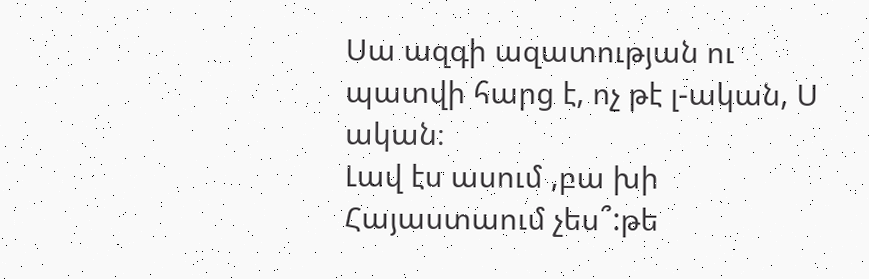Սա ազգի ազատության ու պատվի հարց է, ոչ թէ լ-ական, Ս ական։
Լավ էս ասում ,բա խի Հայաստաում չես՞:թե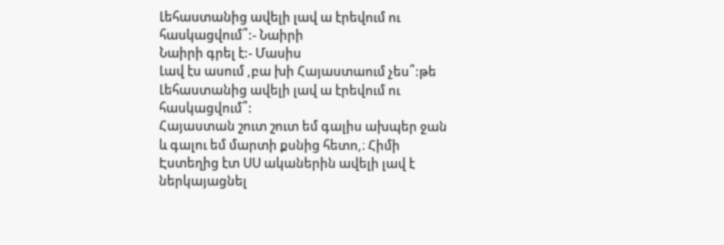Լեհաստանից ավելի լավ ա էրեվում ու հասկացվում՞:- Նաիրի
Նաիրի գրել է:- Մասիս
Լավ էս ասում ,բա խի Հայաստաում չես՞:թե Լեհաստանից ավելի լավ ա էրեվում ու հասկացվում՞:
Հայաստան շուտ շուտ եմ գալիս ախպեր ջան և գալու եմ մարտի քսնից հետո,։ Հիմի Էստեղից էտ ՍՍ ականերին ավելի լավ է ներկայացնել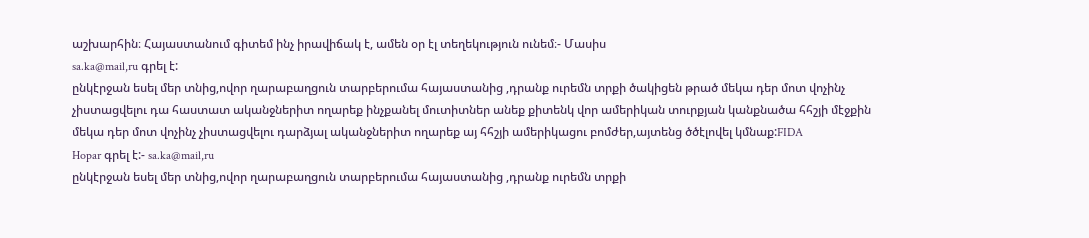աշխարհին։ Հայաստանում գիտեմ ինչ իրավիճակ է, ամեն օր էլ տեղեկություն ունեմ։- Մասիս
sa.ka@mail,ru գրել է:
ընկէրջան եսել մեր տնից,ովոր ղարաբաղցուն տարբերումա հայաստանից ,դրանք ուրեմն տրքի ծակիցեն թրած մեկա դեր մոտ վոչինչ չիստացվելու դա հաստատ ականջներիտ ողարեք ինչքանել մուտիտներ անեք քիտենկ վոր ամերիկան տուրքյան կանքնածա հհշյի մէջքին մեկա դեր մոտ վոչինչ չիստացվելու դարձյալ ականջներիտ ողարեք այ հհշյի ամերիկացու բոմժեր,այտենց ծծէլովել կմնաք:FIDA
Hopar գրել է:- sa.ka@mail,ru
ընկէրջան եսել մեր տնից,ովոր ղարաբաղցուն տարբերումա հայաստանից ,դրանք ուրեմն տրքի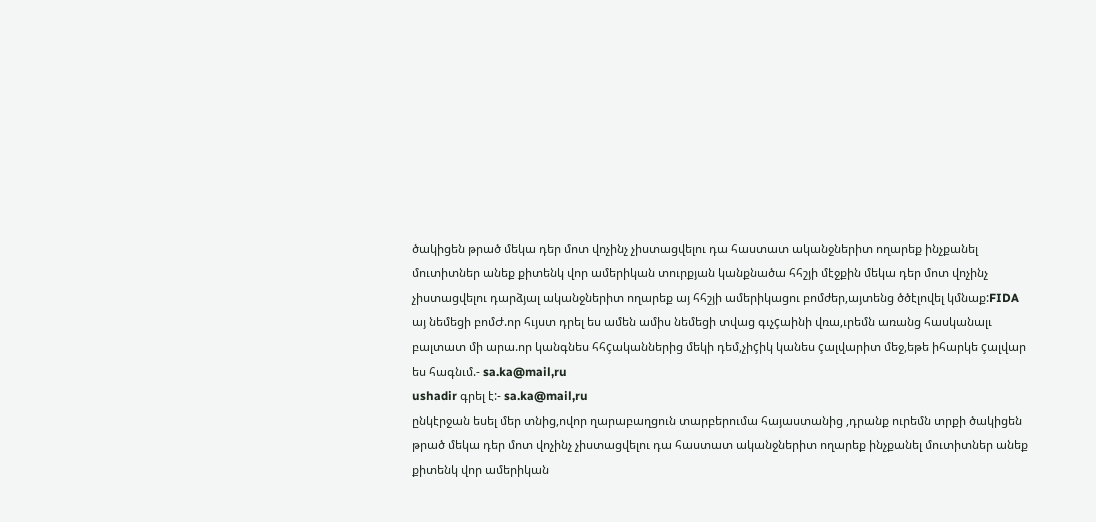ծակիցեն թրած մեկա դեր մոտ վոչինչ չիստացվելու դա հաստատ ականջներիտ ողարեք ինչքանել մուտիտներ անեք քիտենկ վոր ամերիկան տուրքյան կանքնածա հհշյի մէջքին մեկա դեր մոտ վոչինչ չիստացվելու դարձյալ ականջներիտ ողարեք այ հհշյի ամերիկացու բոմժեր,այտենց ծծէլովել կմնաք:FIDA
այ նեմեցի բոմԺ.որ հւյստ դրել ես ամեն ամիս նեմեցի տվաց գւչçաինի վռա,ւրեմն առանց հասկանալւ բալտատ մի արա.որ կանգնես հհçականներից մեկի դեմ,չիçիկ կանես çալվարիտ մեջ,եթե իհարկե çալվար ես հագնւմ.- sa.ka@mail,ru
ushadir գրել է:- sa.ka@mail,ru
ընկէրջան եսել մեր տնից,ովոր ղարաբաղցուն տարբերումա հայաստանից ,դրանք ուրեմն տրքի ծակիցեն թրած մեկա դեր մոտ վոչինչ չիստացվելու դա հաստատ ականջներիտ ողարեք ինչքանել մուտիտներ անեք քիտենկ վոր ամերիկան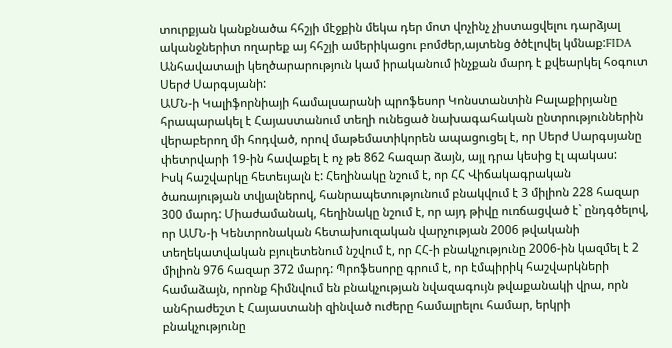տուրքյան կանքնածա հհշյի մէջքին մեկա դեր մոտ վոչինչ չիստացվելու դարձյալ ականջներիտ ողարեք այ հհշյի ամերիկացու բոմժեր,այտենց ծծէլովել կմնաք:FIDA
Անհավատալի կեղծարարություն կամ իրականում ինչքան մարդ է քվեարկել հօգուտ Սերժ Սարգսյանի:
ԱՄՆ-ի Կալիֆորնիայի համալսարանի պրոֆեսոր Կոնստանտին Բալաքիրյանը հրապարակել է Հայաստանում տեղի ունեցած նախագահական ընտրություններին վերաբերող մի հոդված, որով մաթեմատիկորեն ապացուցել է, որ Սերժ Սարգսյանը փետրվարի 19-ին հավաքել է ոչ թե 862 հազար ձայն, այլ դրա կեսից էլ պակաս:
Իսկ հաշվարկը հետեւյալն է: Հեղինակը նշում է, որ ՀՀ Վիճակագրական ծառայության տվյալներով, հանրապետությունում բնակվում է 3 միլիոն 228 հազար 300 մարդ: Միաժամանակ, հեղինակը նշում է, որ այդ թիվը ուռճացված է` ընդգծելով, որ ԱՄՆ-ի Կենտրոնական հետախուզական վարչության 2006 թվականի տեղեկատվական բյուլետենում նշվում է, որ ՀՀ-ի բնակչությունը 2006-ին կազմել է 2 միլիոն 976 հազար 372 մարդ: Պրոֆեսորը գրում է, որ էմպիրիկ հաշվարկների համաձայն, որոնք հիմնվում են բնակչության նվազագույն թվաքանակի վրա, որն անհրաժեշտ է Հայաստանի զինված ուժերը համալրելու համար, երկրի բնակչությունը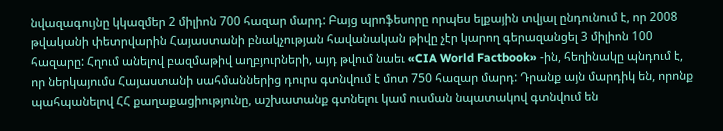նվազագույնը կկազմեր 2 միլիոն 700 հազար մարդ: Բայց պրոֆեսորը որպես ելքային տվյալ ընդունում է, որ 2008 թվականի փետրվարին Հայաստանի բնակչության հավանական թիվը չէր կարող գերազանցել 3 միլիոն 100 հազարը: Հղում անելով բազմաթիվ աղբյուրների, այդ թվում նաեւ «CIA World Factbook» -ին, հեղինակը պնդում է, որ ներկայումս Հայաստանի սահմաններից դուրս գտնվում է մոտ 750 հազար մարդ: Դրանք այն մարդիկ են, որոնք պահպանելով ՀՀ քաղաքացիությունը, աշխատանք գտնելու կամ ուսման նպատակով գտնվում են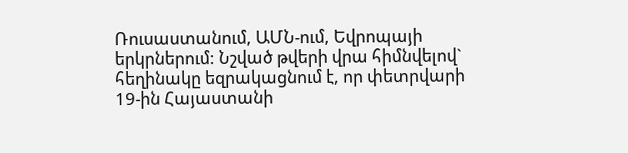Ռուսաստանում, ԱՄՆ-ում, Եվրոպայի երկրներում: Նշված թվերի վրա հիմնվելով` հեղինակը եզրակացնում է, որ փետրվարի 19-ին Հայաստանի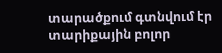տարածքում գտնվում էր տարիքային բոլոր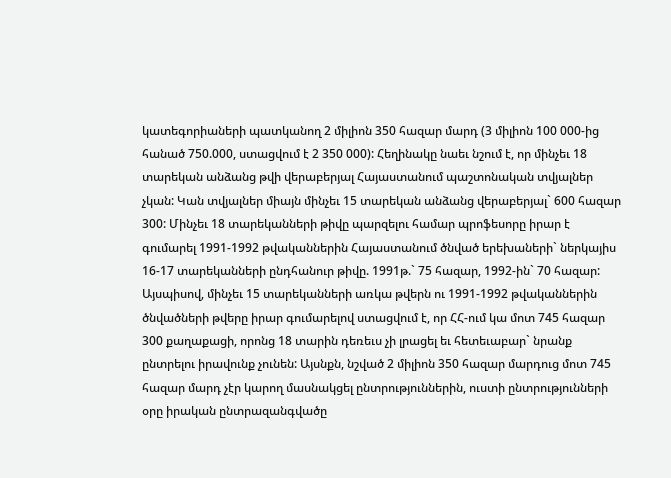կատեգորիաների պատկանող 2 միլիոն 350 հազար մարդ (3 միլիոն 100 000-ից հանած 750.000, ստացվում է 2 350 000): Հեղինակը նաեւ նշում է, որ մինչեւ 18 տարեկան անձանց թվի վերաբերյալ Հայաստանում պաշտոնական տվյալներ չկան: Կան տվյալներ միայն մինչեւ 15 տարեկան անձանց վերաբերյալ` 600 հազար 300: Մինչեւ 18 տարեկանների թիվը պարզելու համար պրոֆեսորը իրար է գումարել 1991-1992 թվականներին Հայաստանում ծնված երեխաների` ներկայիս 16-17 տարեկանների ընդհանուր թիվը. 1991թ.` 75 հազար, 1992-ին` 70 հազար: Այսպիսով, մինչեւ 15 տարեկանների առկա թվերն ու 1991-1992 թվականներին ծնվածների թվերը իրար գումարելով ստացվում է, որ ՀՀ-ում կա մոտ 745 հազար 300 քաղաքացի, որոնց 18 տարին դեռեւս չի լրացել եւ հետեւաբար` նրանք ընտրելու իրավունք չունեն: Այսնքն, նշված 2 միլիոն 350 հազար մարդուց մոտ 745 հազար մարդ չէր կարող մասնակցել ընտրություններին, ուստի ընտրությունների օրը իրական ընտրազանգվածը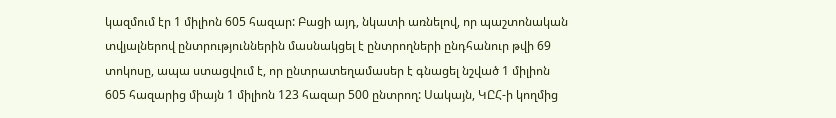կազմում էր 1 միլիոն 605 հազար: Բացի այդ, նկատի առնելով, որ պաշտոնական տվյալներով ընտրություններին մասնակցել է ընտրողների ընդհանուր թվի 69 տոկոսը, ապա ստացվում է, որ ընտրատեղամասեր է գնացել նշված 1 միլիոն 605 հազարից միայն 1 միլիոն 123 հազար 500 ընտրող: Սակայն, ԿԸՀ-ի կողմից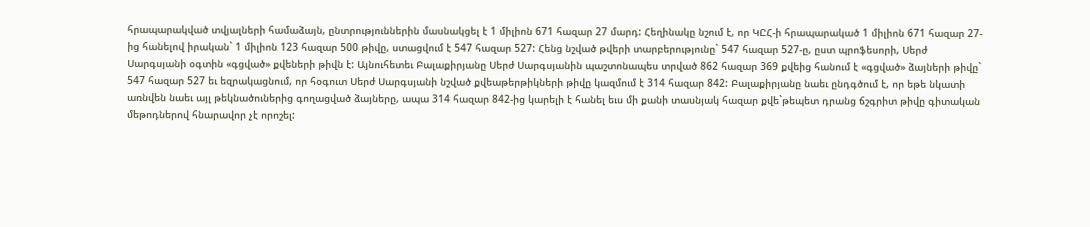հրապարակված տվյալների համաձայն, ընտրություններին մասնակցել է 1 միլիոն 671 հազար 27 մարդ: Հեղինակը նշում է, որ ԿԸՀ-ի հրապարակած 1 միլիոն 671 հազար 27-ից հանելով իրական` 1 միլիոն 123 հազար 500 թիվը, ստացվում է 547 հազար 527: Հենց նշված թվերի տարբերությունը` 547 հազար 527-ը, ըստ պրոֆեսորի, Սերժ Սարգսյանի օգտին «գցված» քվեների թիվն է: Այնուհետեւ Բալաքիրյանը Սերժ Սարգսյանին պաշտոնապես տրված 862 հազար 369 քվեից հանում է «գցված» ձայների թիվը` 547 հազար 527 եւ եզրակացնում, որ հօգուտ Սերժ Սարգսյանի նշված քվեաթերթիկների թիվը կազմում է 314 հազար 842: Բալաքիրյանը նաեւ ընդգծում է, որ եթե նկատի առնվեն նաեւ այլ թեկնածուներից գողացված ձայները, ապա 314 հազար 842-ից կարելի է հանել եւս մի քանի տասնյակ հազար քվե`թեպետ դրանց ճշգրիտ թիվը գիտական մեթոդներով հնարավոր չէ որոշել: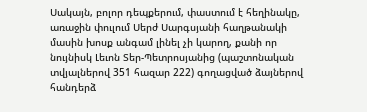Սակայն, բոլոր դեպքերում, փաստում է հեղինակը, առաջին փուլում Սերժ Սարգսյանի հաղթանակի մասին խոսք անգամ լինել չի կարող, քանի որ նույնիսկ Լեւոն Տեր-Պետրոսյանից (պաշտոնական տվյալներով 351 հազար 222) գողացված ձայներով հանդերձ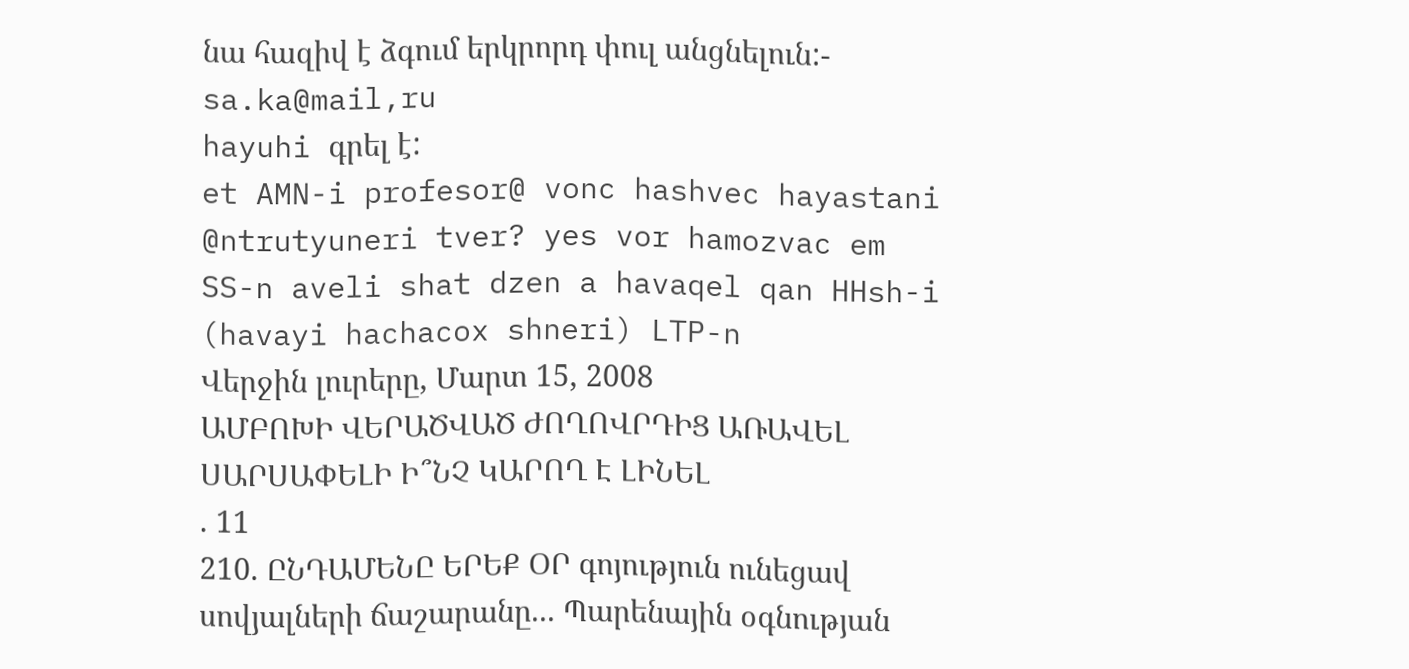նա հազիվ է ձգում երկրորդ փուլ անցնելուն:- sa.ka@mail,ru
hayuhi գրել է:
et AMN-i profesor@ vonc hashvec hayastani @ntrutyuneri tver? yes vor hamozvac em SS-n aveli shat dzen a havaqel qan HHsh-i (havayi hachacox shneri) LTP-n
Վերջին լուրերը, Մարտ 15, 2008
ԱՄԲՈԽԻ ՎԵՐԱԾՎԱԾ ԺՈՂՈՎՐԴԻՑ ԱՌԱՎԵԼ ՍԱՐՍԱՓԵԼԻ Ի՞ՆՉ ԿԱՐՈՂ Է ԼԻՆԵԼ
. 11
210. ԸՆԴԱՄԵՆԸ ԵՐԵՔ ՕՐ գոյություն ունեցավ սովյալների ճաշարանը... Պարենային օգնության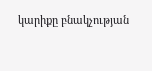կարիքը բնակչության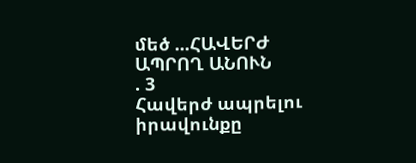մեծ ...ՀԱՎԵՐԺ ԱՊՐՈՂ ԱՆՈՒՆ
. 3
Հավերժ ապրելու իրավունքը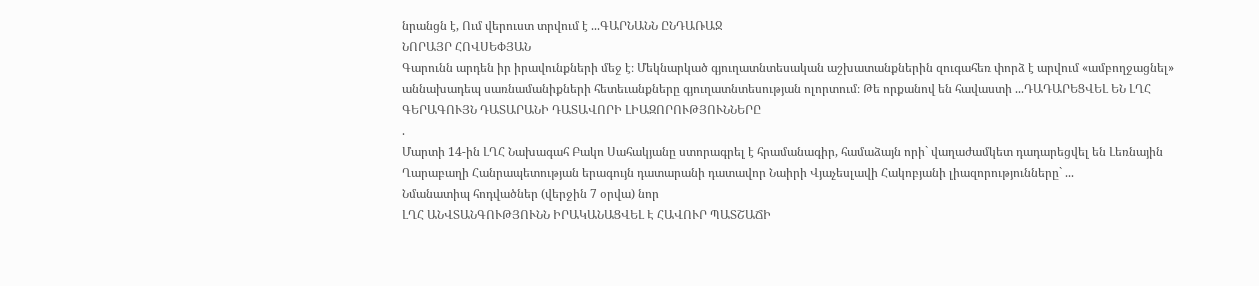նրանցն է, Ում վերուստ տրվում է ...ԳԱՐՆԱՆՆ ԸՆԴԱՌԱՋ
ՆՈՐԱՅՐ ՀՈՎՍԵՓՅԱՆ
Գարունն արդեն իր իրավունքների մեջ է։ Մեկնարկած գյուղատնտեսական աշխատանքներին զուգահեռ փորձ է արվում «ամբողջացնել» աննախադեպ սառնամանիքների հետեւանքները գյուղատնտեսության ոլորտում։ Թե որքանով են հավաստի ...ԴԱԴԱՐԵՑՎԵԼ ԵՆ ԼՂՀ ԳԵՐԱԳՈՒՅՆ ԴԱՏԱՐԱՆԻ ԴԱՏԱՎՈՐԻ ԼԻԱԶՈՐՈՒԹՅՈՒՆՆԵՐԸ
.
Մարտի 14-ին ԼՂՀ Նախագահ Բակո Սահակյանը ստորագրել է հրամանագիր, համաձայն որի` վաղաժամկետ դադարեցվել են Լեռնային Ղարաբաղի Հանրապետության երագույն դատարանի դատավոր Նաիրի Վյաչեսլավի Հակոբյանի լիազորությունները` ...
Նմանատիպ հոդվածներ (վերջին 7 օրվա) նոր
ԼՂՀ ԱՆՎՏԱՆԳՈՒԹՅՈՒՆՆ ԻՐԱԿԱՆԱՑՎԵԼ Է ՀԱՎՈՒՐ ՊԱՏՇԱՃԻ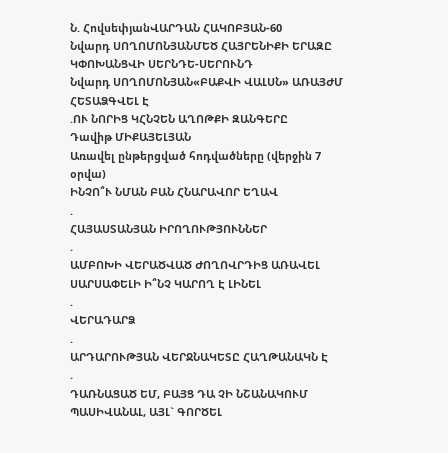Ն. ՀովսեփյանՎԱՐԴԱՆ ՀԱԿՈԲՅԱՆ-60
Նվարդ ՍՈՂՈՄՈՆՅԱՆՄԵԾ ՀԱՅՐԵՆԻՔԻ ԵՐԱԶԸ ԿՓՈԽԱՆՑՎԻ ՍԵՐՆԴԵ-ՍԵՐՈՒՆԴ
Նվարդ ՍՈՂՈՄՈՆՅԱՆ«ԲԱՔՎԻ ՎԱԼՍՆ» ԱՌԱՅԺՄ ՀԵՏԱՁԳՎԵԼ Է
.ՈՒ ՆՈՐԻՑ ԿՀՆՉԵՆ ԱՂՈԹՔԻ ԶԱՆԳԵՐԸ
Դավիթ ՄԻՔԱՅԵԼՅԱՆ
Առավել ընթերցված հոդվածները (վերջին 7 օրվա)
ԻՆՉՈ՞Ւ ՆՄԱՆ ԲԱՆ ՀՆԱՐԱՎՈՐ ԵՂԱՎ
.
ՀԱՅԱՍՏԱՆՅԱՆ ԻՐՈՂՈՒԹՅՈՒՆՆԵՐ
.
ԱՄԲՈԽԻ ՎԵՐԱԾՎԱԾ ԺՈՂՈՎՐԴԻՑ ԱՌԱՎԵԼ ՍԱՐՍԱՓԵԼԻ Ի՞ՆՉ ԿԱՐՈՂ Է ԼԻՆԵԼ
.
ՎԵՐԱԴԱՐՁ
.
ԱՐԴԱՐՈՒԹՅԱՆ ՎԵՐՋՆԱԿԵՏԸ ՀԱՂԹԱՆԱԿՆ Է
.
ԴԱՌՆԱՑԱԾ ԵՄ, ԲԱՅՑ ԴԱ ՉԻ ՆՇԱՆԱԿՈՒՄ ՊԱՍԻՎԱՆԱԼ, ԱՅԼ` ԳՈՐԾԵԼ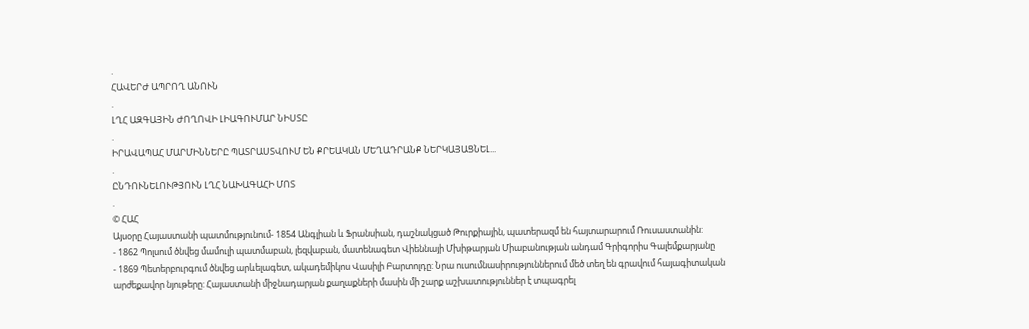.
ՀԱՎԵՐԺ ԱՊՐՈՂ ԱՆՈՒՆ
.
ԼՂՀ ԱԶԳԱՅԻՆ ԺՈՂՈՎԻ ԼԻԱԳՈՒՄԱՐ ՆԻՍՏԸ
.
ԻՐԱՎԱՊԱՀ ՄԱՐՄԻՆՆԵՐԸ ՊԱՏՐԱՍՏՎՈՒՄ ԵՆ ՔՐԵԱԿԱՆ ՄԵՂԱԴՐԱՆՔ ՆԵՐԿԱՅԱՑՆԵԼ...
.
ԸՆԴՈՒՆԵԼՈՒԹՅՈՒՆ ԼՂՀ ՆԱԽԱԳԱՀԻ ՄՈՏ
.
© ՀԱՀ
Այսօրը Հայաստանի պատմությունում- 1854 Անգլիան և Ֆրանսիան, դաշնակցած Թուրքիային, պատերազմ են հայտարարում Ռուսաստանին:
- 1862 Պոլսում ծնվեց մամուլի պատմաբան, լեզվաբան, մատենագետ Վիեննայի Մխիթարյան Միաբանության անդամ Գրիգորիս Գալեմքարյանը
- 1869 Պետերբուրգում ծնվեց արևելագետ, ակադեմիկոս Վասիլի Բարտոլդը: Նրա ուսումնասիրություններում մեծ տեղ են գրավում հայագիտական արժեքավոր նյութերը: Հայաստանի միջնադարյան քաղաքների մասին մի շարք աշխատություններ է տպագրել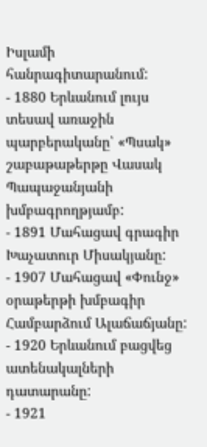Իսլամի հանրագիտարանում:
- 1880 Երևանում լույս տեսավ առաջին պարբերականը՝ «Պսակ» շաբաթաթերթը Վասակ Պապաջանյանի խմբագրողթյամբ:
- 1891 Մահացավ գրագիր Խաչատուր Միսակյանը:
- 1907 Մահացավ «Փունջ» օրաթերթի խմբագիր Համբարձում Ալաճաճյանը:
- 1920 Երևանում բացվեց ատենակալների դատարանը:
- 1921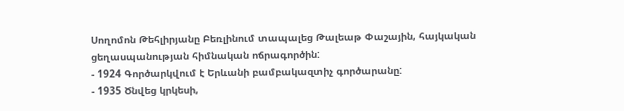Սողոմոն Թեհլիրյանը Բեռլինում տապալեց Թալեաթ Փաշային, հայկական ցեղասպանության հիմնական ոճրագործին:
- 1924 Գործարկվում է Երևանի բամբակազտիչ գործարանը:
- 1935 Ծնվեց կրկեսի,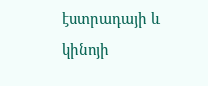էստրադայի և կինոյի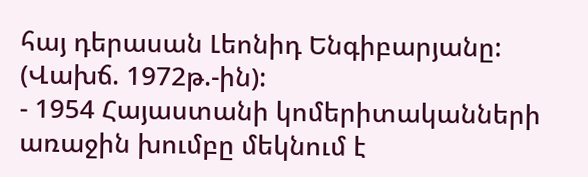հայ դերասան Լեոնիդ Ենգիբարյանը: (Վախճ. 1972թ.-ին):
- 1954 Հայաստանի կոմերիտականների առաջին խումբը մեկնում է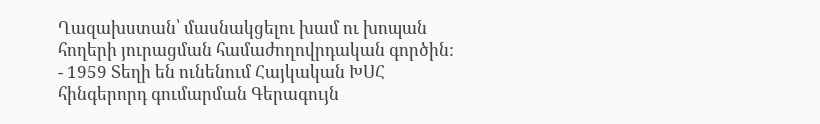Ղազախստան՝ մասնակցելու խամ ու խոպան հողերի յուրացման համաժողովրդական գործին:
- 1959 Տեղի են ունենում Հայկական ԽՍՀ հինգերորդ գումարման Գերագույն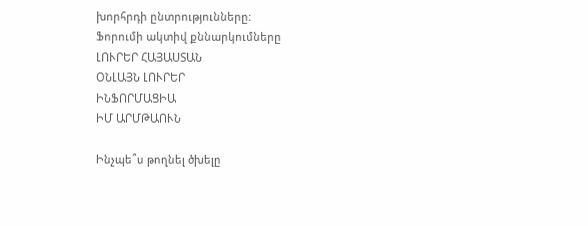խորհրդի ընտրությունները:
Ֆորումի ակտիվ քննարկումները
ԼՈՒՐԵՐ ՀԱՅԱՍՏԱՆ
ՕՆԼԱՅՆ ԼՈՒՐԵՐ
ԻՆՖՈՐՄԱՑԻԱ
ԻՄ ԱՐՄԹԱՈՒՆ

Ինչպե՞ս թողնել ծխելը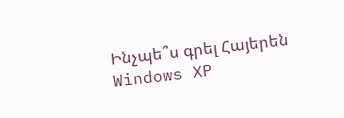Ինչպե՞ս գրել Հայերեն Windows XP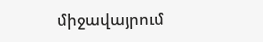միջավայրում